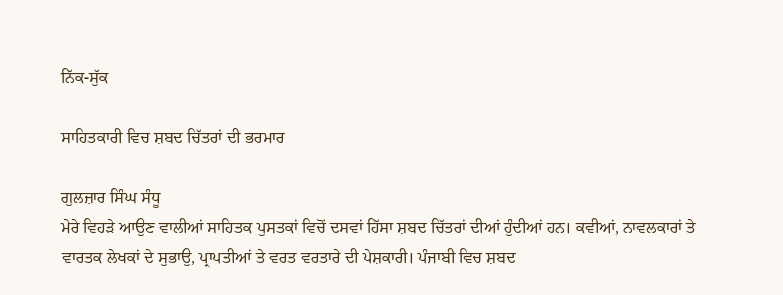ਨਿੱਕ-ਸੁੱਕ

ਸਾਹਿਤਕਾਰੀ ਵਿਚ ਸ਼ਬਦ ਚਿੱਤਰਾਂ ਦੀ ਭਰਮਾਰ

ਗੁਲਜ਼ਾਰ ਸਿੰਘ ਸੰਧੂ
ਮੇਰੇ ਵਿਹੜੇ ਆਉਣ ਵਾਲੀਆਂ ਸਾਹਿਤਕ ਪੁਸਤਕਾਂ ਵਿਚੋਂ ਦਸਵਾਂ ਹਿੱਸਾ ਸ਼ਬਦ ਚਿੱਤਰਾਂ ਦੀਆਂ ਹੁੰਦੀਆਂ ਹਨ। ਕਵੀਆਂ, ਨਾਵਲਕਾਰਾਂ ਤੇ ਵਾਰਤਕ ਲੇਖਕਾਂ ਦੇ ਸੁਭਾਉ, ਪ੍ਰਾਪਤੀਆਂ ਤੇ ਵਰਤ ਵਰਤਾਰੇ ਦੀ ਪੇਸ਼ਕਾਰੀ। ਪੰਜਾਬੀ ਵਿਚ ਸ਼ਬਦ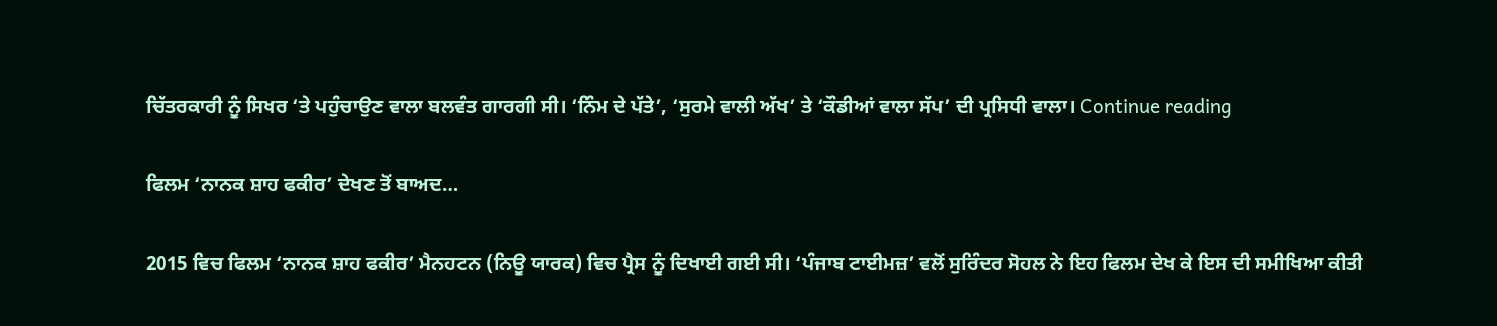ਚਿੱਤਰਕਾਰੀ ਨੂੰ ਸਿਖਰ ‘ਤੇ ਪਹੁੰਚਾਉਣ ਵਾਲਾ ਬਲਵੰਤ ਗਾਰਗੀ ਸੀ। ‘ਨਿੰਮ ਦੇ ਪੱਤੇ’, ‘ਸੁਰਮੇ ਵਾਲੀ ਅੱਖ’ ਤੇ ‘ਕੌਡੀਆਂ ਵਾਲਾ ਸੱਪ’ ਦੀ ਪ੍ਰਸਿਧੀ ਵਾਲਾ। Continue reading

ਫਿਲਮ ‘ਨਾਨਕ ਸ਼ਾਹ ਫਕੀਰ’ ਦੇਖਣ ਤੋਂ ਬਾਅਦ…

2015 ਵਿਚ ਫਿਲਮ ‘ਨਾਨਕ ਸ਼ਾਹ ਫਕੀਰ’ ਮੈਨਹਟਨ (ਨਿਊ ਯਾਰਕ) ਵਿਚ ਪ੍ਰੈਸ ਨੂੰ ਦਿਖਾਈ ਗਈ ਸੀ। ‘ਪੰਜਾਬ ਟਾਈਮਜ਼’ ਵਲੋਂ ਸੁਰਿੰਦਰ ਸੋਹਲ ਨੇ ਇਹ ਫਿਲਮ ਦੇਖ ਕੇ ਇਸ ਦੀ ਸਮੀਖਿਆ ਕੀਤੀ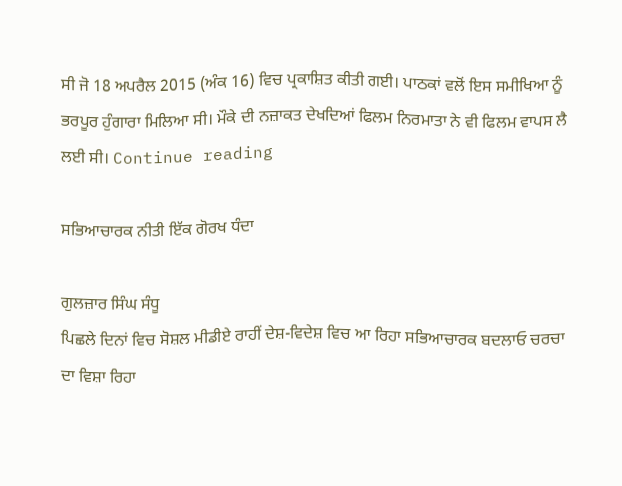ਸੀ ਜੋ 18 ਅਪਰੈਲ 2015 (ਅੰਕ 16) ਵਿਚ ਪ੍ਰਕਾਸ਼ਿਤ ਕੀਤੀ ਗਈ। ਪਾਠਕਾਂ ਵਲੋਂ ਇਸ ਸਮੀਖਿਆ ਨੂੰ ਭਰਪੂਰ ਹੁੰਗਾਰਾ ਮਿਲਿਆ ਸੀ। ਮੌਕੇ ਦੀ ਨਜ਼ਾਕਤ ਦੇਖਦਿਆਂ ਫਿਲਮ ਨਿਰਮਾਤਾ ਨੇ ਵੀ ਫਿਲਮ ਵਾਪਸ ਲੈ ਲਈ ਸੀ। Continue reading

ਸਭਿਆਚਾਰਕ ਨੀਤੀ ਇੱਕ ਗੋਰਖ ਧੰਦਾ

ਗੁਲਜ਼ਾਰ ਸਿੰਘ ਸੰਧੂ
ਪਿਛਲੇ ਦਿਨਾਂ ਵਿਚ ਸੋਸ਼ਲ ਮੀਡੀਏ ਰਾਹੀਂ ਦੇਸ਼-ਵਿਦੇਸ਼ ਵਿਚ ਆ ਰਿਹਾ ਸਭਿਆਚਾਰਕ ਬਦਲਾਓ ਚਰਚਾ ਦਾ ਵਿਸ਼ਾ ਰਿਹਾ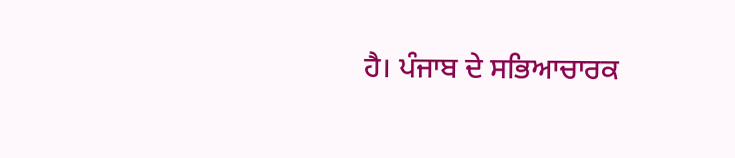ਹੈ। ਪੰਜਾਬ ਦੇ ਸਭਿਆਚਾਰਕ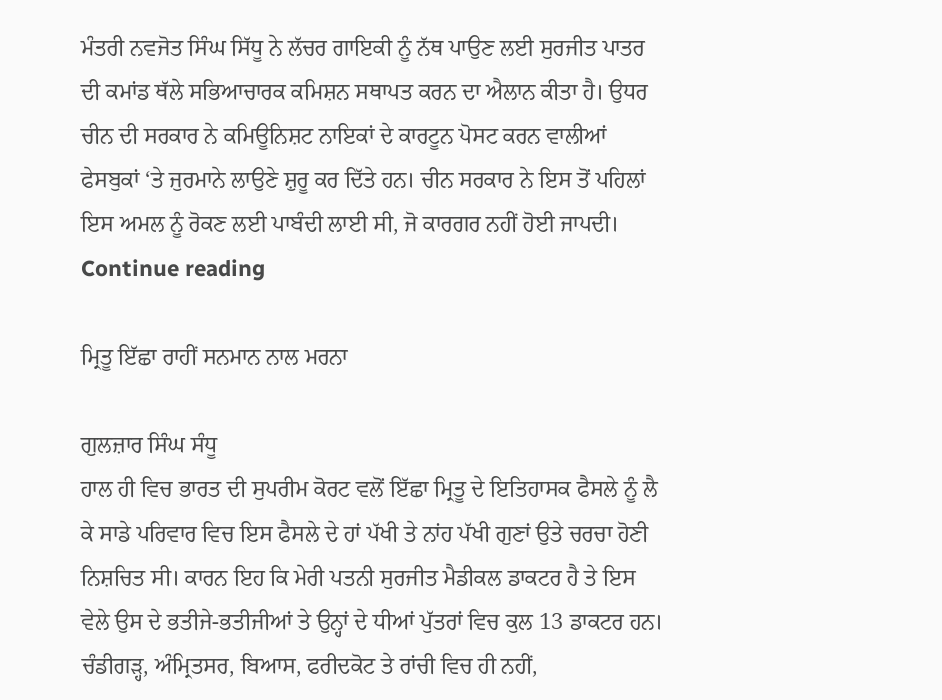ਮੰਤਰੀ ਨਵਜੋਤ ਸਿੰਘ ਸਿੱਧੂ ਨੇ ਲੱਚਰ ਗਾਇਕੀ ਨੂੰ ਨੱਥ ਪਾਉਣ ਲਈ ਸੁਰਜੀਤ ਪਾਤਰ ਦੀ ਕਮਾਂਡ ਥੱਲੇ ਸਭਿਆਚਾਰਕ ਕਮਿਸ਼ਨ ਸਥਾਪਤ ਕਰਨ ਦਾ ਐਲਾਨ ਕੀਤਾ ਹੈ। ਉਧਰ ਚੀਨ ਦੀ ਸਰਕਾਰ ਨੇ ਕਮਿਊਨਿਸ਼ਟ ਨਾਇਕਾਂ ਦੇ ਕਾਰਟੂਨ ਪੋਸਟ ਕਰਨ ਵਾਲੀਆਂ ਫੇਸਬੁਕਾਂ ‘ਤੇ ਜੁਰਮਾਨੇ ਲਾਉਣੇ ਸ਼ੁਰੂ ਕਰ ਦਿੱਤੇ ਹਨ। ਚੀਨ ਸਰਕਾਰ ਨੇ ਇਸ ਤੋਂ ਪਹਿਲਾਂ ਇਸ ਅਮਲ ਨੂੰ ਰੋਕਣ ਲਈ ਪਾਬੰਦੀ ਲਾਈ ਸੀ, ਜੋ ਕਾਰਗਰ ਨਹੀਂ ਹੋਈ ਜਾਪਦੀ। Continue reading

ਮ੍ਰਿਤੂ ਇੱਛਾ ਰਾਹੀਂ ਸਨਮਾਨ ਨਾਲ ਮਰਨਾ

ਗੁਲਜ਼ਾਰ ਸਿੰਘ ਸੰਧੂ
ਹਾਲ ਹੀ ਵਿਚ ਭਾਰਤ ਦੀ ਸੁਪਰੀਮ ਕੋਰਟ ਵਲੋਂ ਇੱਛਾ ਮ੍ਰਿਤੂ ਦੇ ਇਤਿਹਾਸਕ ਫੈਸਲੇ ਨੂੰ ਲੈ ਕੇ ਸਾਡੇ ਪਰਿਵਾਰ ਵਿਚ ਇਸ ਫੈਸਲੇ ਦੇ ਹਾਂ ਪੱਖੀ ਤੇ ਨਾਂਹ ਪੱਖੀ ਗੁਣਾਂ ਉਤੇ ਚਰਚਾ ਹੋਣੀ ਨਿਸ਼ਚਿਤ ਸੀ। ਕਾਰਨ ਇਹ ਕਿ ਮੇਰੀ ਪਤਨੀ ਸੁਰਜੀਤ ਮੈਡੀਕਲ ਡਾਕਟਰ ਹੈ ਤੇ ਇਸ ਵੇਲੇ ਉਸ ਦੇ ਭਤੀਜੇ-ਭਤੀਜੀਆਂ ਤੇ ਉਨ੍ਹਾਂ ਦੇ ਧੀਆਂ ਪੁੱਤਰਾਂ ਵਿਚ ਕੁਲ 13 ਡਾਕਟਰ ਹਨ। ਚੰਡੀਗੜ੍ਹ, ਅੰਮ੍ਰਿਤਸਰ, ਬਿਆਸ, ਫਰੀਦਕੋਟ ਤੇ ਰਾਂਚੀ ਵਿਚ ਹੀ ਨਹੀਂ,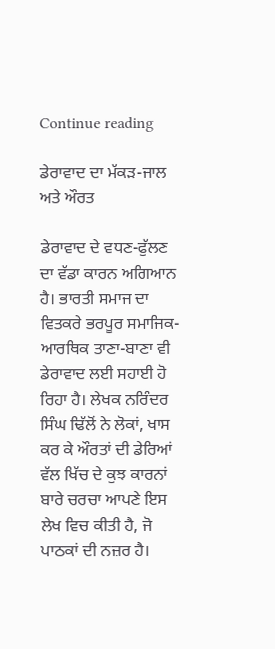Continue reading

ਡੇਰਾਵਾਦ ਦਾ ਮੱਕੜ-ਜਾਲ ਅਤੇ ਔਰਤ

ਡੇਰਾਵਾਦ ਦੇ ਵਧਣ-ਫੁੱਲਣ ਦਾ ਵੱਡਾ ਕਾਰਨ ਅਗਿਆਨ ਹੈ। ਭਾਰਤੀ ਸਮਾਜ ਦਾ ਵਿਤਕਰੇ ਭਰਪੂਰ ਸਮਾਜਿਕ-ਆਰਥਿਕ ਤਾਣਾ-ਬਾਣਾ ਵੀ ਡੇਰਾਵਾਦ ਲਈ ਸਹਾਈ ਹੋ ਰਿਹਾ ਹੈ। ਲੇਖਕ ਨਰਿੰਦਰ ਸਿੰਘ ਢਿੱਲੋਂ ਨੇ ਲੋਕਾਂ, ਖਾਸ ਕਰ ਕੇ ਔਰਤਾਂ ਦੀ ਡੇਰਿਆਂ ਵੱਲ ਖਿੱਚ ਦੇ ਕੁਝ ਕਾਰਨਾਂ ਬਾਰੇ ਚਰਚਾ ਆਪਣੇ ਇਸ ਲੇਖ ਵਿਚ ਕੀਤੀ ਹੈ, ਜੋ ਪਾਠਕਾਂ ਦੀ ਨਜ਼ਰ ਹੈ।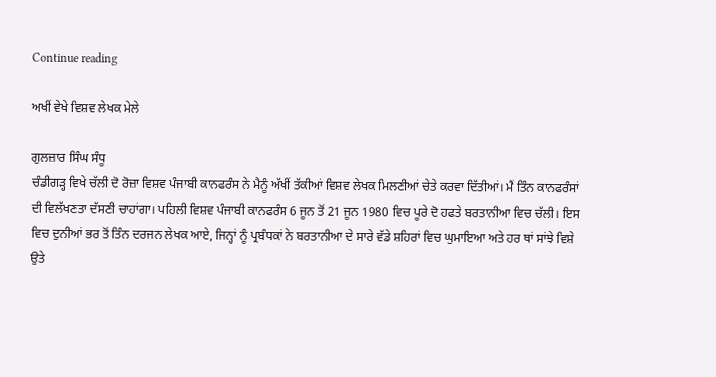Continue reading

ਅਖੀਂ ਵੇਖੇ ਵਿਸ਼ਵ ਲੇਖਕ ਮੇਲੇ

ਗੁਲਜ਼ਾਰ ਸਿੰਘ ਸੰਧੂ
ਚੰਡੀਗੜ੍ਹ ਵਿਖੇ ਚੱਲੀ ਦੋ ਰੋਜ਼ਾ ਵਿਸ਼ਵ ਪੰਜਾਬੀ ਕਾਨਫਰੰਸ ਨੇ ਮੈਨੂੰ ਅੱਖੀਂ ਤੱਕੀਆਂ ਵਿਸ਼ਵ ਲੇਖਕ ਮਿਲਣੀਆਂ ਚੇਤੇ ਕਰਵਾ ਦਿੱਤੀਆਂ। ਮੈਂ ਤਿੰਨ ਕਾਨਫਰੰਸਾਂ ਦੀ ਵਿਲੱਖਣਤਾ ਦੱਸਣੀ ਚਾਹਾਂਗਾ। ਪਹਿਲੀ ਵਿਸ਼ਵ ਪੰਜਾਬੀ ਕਾਨਫਰੰਸ 6 ਜੂਨ ਤੋਂ 21 ਜੂਨ 1980 ਵਿਚ ਪੂਰੇ ਦੋ ਹਫਤੇ ਬਰਤਾਨੀਆ ਵਿਚ ਚੱਲੀ। ਇਸ ਵਿਚ ਦੁਨੀਆਂ ਭਰ ਤੋਂ ਤਿੰਨ ਦਰਜਨ ਲੇਖਕ ਆਏ, ਜਿਨ੍ਹਾਂ ਨੂੰ ਪ੍ਰਬੰਧਕਾਂ ਨੇ ਬਰਤਾਨੀਆ ਦੇ ਸਾਰੇ ਵੱਡੇ ਸ਼ਹਿਰਾਂ ਵਿਚ ਘੁਮਾਇਆ ਅਤੇ ਹਰ ਥਾਂ ਸਾਂਝੇ ਵਿਸ਼ੇ ਉਤੇ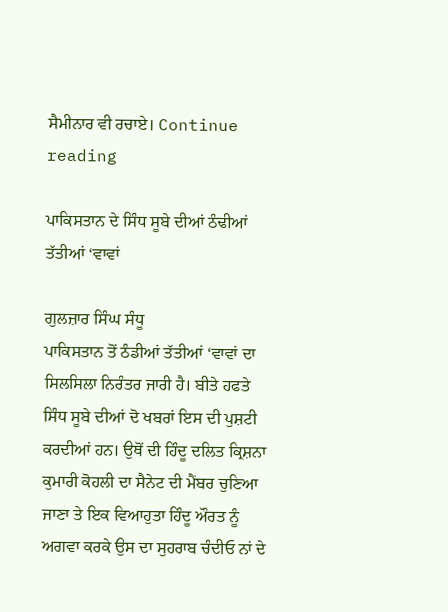ਸੈਮੀਨਾਰ ਵੀ ਰਚਾਏ। Continue reading

ਪਾਕਿਸਤਾਨ ਦੇ ਸਿੰਧ ਸੂਬੇ ਦੀਆਂ ਠੰਢੀਆਂ ਤੱਤੀਆਂ ‘ਵਾਵਾਂ

ਗੁਲਜ਼ਾਰ ਸਿੰਘ ਸੰਧੂ
ਪਾਕਿਸਤਾਨ ਤੋਂ ਠੰਡੀਆਂ ਤੱਤੀਆਂ ‘ਵਾਵਾਂ ਦਾ ਸਿਲਸਿਲਾ ਨਿਰੰਤਰ ਜਾਰੀ ਹੈ। ਬੀਤੇ ਹਫਤੇ ਸਿੰਧ ਸੂਬੇ ਦੀਆਂ ਦੋ ਖਬਰਾਂ ਇਸ ਦੀ ਪੁਸ਼ਟੀ ਕਰਦੀਆਂ ਹਨ। ਉਥੋਂ ਦੀ ਹਿੰਦੂ ਦਲਿਤ ਕ੍ਰਿਸ਼ਨਾ ਕੁਮਾਰੀ ਕੋਹਲੀ ਦਾ ਸੈਨੇਟ ਦੀ ਮੈਂਬਰ ਚੁਣਿਆ ਜਾਣਾ ਤੇ ਇਕ ਵਿਆਹੁਤਾ ਹਿੰਦੂ ਔਰਤ ਨੂੰ ਅਗਵਾ ਕਰਕੇ ਉਸ ਦਾ ਸੁਹਰਾਬ ਚੰਦੀਓ ਨਾਂ ਦੇ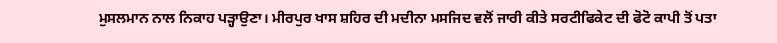ਮੁਸਲਮਾਨ ਨਾਲ ਨਿਕਾਹ ਪੜ੍ਹਾਉਣਾ। ਮੀਰਪੁਰ ਖਾਸ ਸ਼ਹਿਰ ਦੀ ਮਦੀਨਾ ਮਸਜਿਦ ਵਲੋਂ ਜਾਰੀ ਕੀਤੇ ਸਰਟੀਫਿਕੇਟ ਦੀ ਫੋਟੋ ਕਾਪੀ ਤੋਂ ਪਤਾ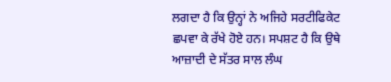ਲਗਦਾ ਹੈ ਕਿ ਉਨ੍ਹਾਂ ਨੇ ਅਜਿਹੇ ਸਰਟੀਫਿਕੇਟ ਛਪਵਾ ਕੇ ਰੱਖੇ ਹੋਏ ਹਨ। ਸਪਸ਼ਟ ਹੈ ਕਿ ਉਥੇ ਆਜ਼ਾਦੀ ਦੇ ਸੱਤਰ ਸਾਲ ਲੰਘ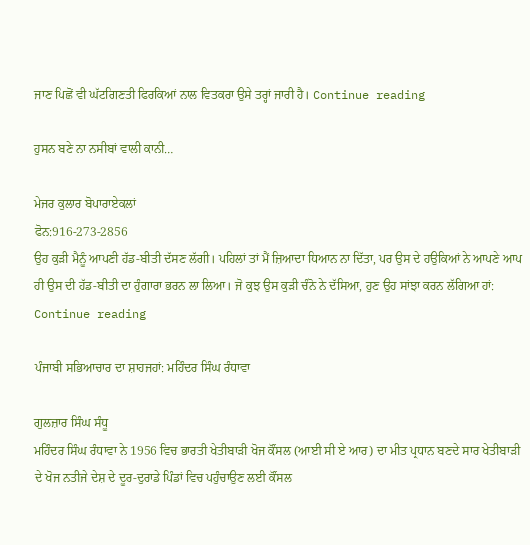ਜਾਣ ਪਿਛੋਂ ਵੀ ਘੱਟਗਿਣਤੀ ਫਿਰਕਿਆਂ ਨਾਲ ਵਿਤਕਰਾ ਉਸੇ ਤਰ੍ਹਾਂ ਜਾਰੀ ਹੈ। Continue reading

ਹੁਸਨ ਬਣੇ ਨਾ ਨਸੀਬਾਂ ਵਾਲੀ ਕਾਨੀ…

ਮੇਜਰ ਕੁਲਾਰ ਬੋਪਾਰਾਏਕਲਾਂ
ਫੋਨ:916-273-2856
ਉਹ ਕੁੜੀ ਮੈਨੂੰ ਆਪਣੀ ਹੱਡ-ਬੀਤੀ ਦੱਸਣ ਲੱਗੀ। ਪਹਿਲਾਂ ਤਾਂ ਮੈਂ ਜ਼ਿਆਦਾ ਧਿਆਨ ਨਾ ਦਿੱਤਾ, ਪਰ ਉਸ ਦੇ ਹਉਕਿਆਂ ਨੇ ਆਪਣੇ ਆਪ ਹੀ ਉਸ ਦੀ ਹੱਡ-ਬੀਤੀ ਦਾ ਹੁੰਗਾਰਾ ਭਰਨ ਲਾ ਲਿਆ। ਜੋ ਕੁਝ ਉਸ ਕੁੜੀ ਚੰਨੋ ਨੇ ਦੱਸਿਆ, ਹੁਣ ਉਹ ਸਾਂਝਾ ਕਰਨ ਲੱਗਿਆ ਹਾਂ: Continue reading

ਪੰਜਾਬੀ ਸਭਿਆਚਾਰ ਦਾ ਸ਼ਾਹਜਹਾਂ: ਮਹਿੰਦਰ ਸਿੰਘ ਰੰਧਾਵਾ

ਗੁਲਜ਼ਾਰ ਸਿੰਘ ਸੰਧੂ
ਮਹਿੰਦਰ ਸਿੰਘ ਰੰਧਾਵਾ ਨੇ 1956 ਵਿਚ ਭਾਰਤੀ ਖੇਤੀਬਾੜੀ ਖੋਜ ਕੌਂਸਲ (ਆਈ ਸੀ ਏ ਆਰ) ਦਾ ਮੀਤ ਪ੍ਰਧਾਨ ਬਣਦੇ ਸਾਰ ਖੇਤੀਬਾੜੀ ਦੇ ਖੋਜ ਨਤੀਜੇ ਦੇਸ਼ ਦੇ ਦੂਰ-ਦੁਰਾਡੇ ਪਿੰਡਾਂ ਵਿਚ ਪਹੁੰਚਾਉਣ ਲਈ ਕੌਂਸਲ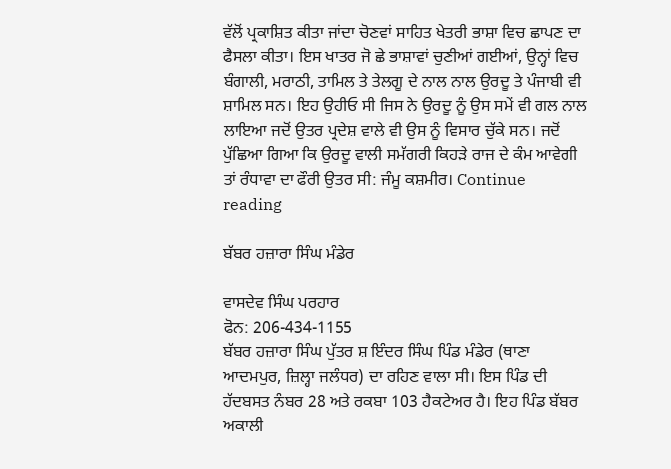ਵੱਲੋਂ ਪ੍ਰਕਾਸ਼ਿਤ ਕੀਤਾ ਜਾਂਦਾ ਚੋਣਵਾਂ ਸਾਹਿਤ ਖੇਤਰੀ ਭਾਸ਼ਾ ਵਿਚ ਛਾਪਣ ਦਾ ਫੈਸਲਾ ਕੀਤਾ। ਇਸ ਖਾਤਰ ਜੋ ਛੇ ਭਾਸ਼ਾਵਾਂ ਚੁਣੀਆਂ ਗਈਆਂ, ਉਨ੍ਹਾਂ ਵਿਚ ਬੰਗਾਲੀ, ਮਰਾਠੀ, ਤਾਮਿਲ ਤੇ ਤੇਲਗੂ ਦੇ ਨਾਲ ਨਾਲ ਉਰਦੂ ਤੇ ਪੰਜਾਬੀ ਵੀ ਸ਼ਾਮਿਲ ਸਨ। ਇਹ ਉਹੀਓ ਸੀ ਜਿਸ ਨੇ ਉਰਦੂ ਨੂੰ ਉਸ ਸਮੇਂ ਵੀ ਗਲ ਨਾਲ ਲਾਇਆ ਜਦੋਂ ਉਤਰ ਪ੍ਰਦੇਸ਼ ਵਾਲੇ ਵੀ ਉਸ ਨੂੰ ਵਿਸਾਰ ਚੁੱਕੇ ਸਨ। ਜਦੋਂ ਪੁੱਛਿਆ ਗਿਆ ਕਿ ਉਰਦੂ ਵਾਲੀ ਸਮੱਗਰੀ ਕਿਹੜੇ ਰਾਜ ਦੇ ਕੰਮ ਆਵੇਗੀ ਤਾਂ ਰੰਧਾਵਾ ਦਾ ਫੌਰੀ ਉਤਰ ਸੀ: ਜੰਮੂ ਕਸ਼ਮੀਰ। Continue reading

ਬੱਬਰ ਹਜ਼ਾਰਾ ਸਿੰਘ ਮੰਡੇਰ

ਵਾਸਦੇਵ ਸਿੰਘ ਪਰਹਾਰ
ਫੋਨ: 206-434-1155
ਬੱਬਰ ਹਜ਼ਾਰਾ ਸਿੰਘ ਪੁੱਤਰ ਸ਼ ਇੰਦਰ ਸਿੰਘ ਪਿੰਡ ਮੰਡੇਰ (ਥਾਣਾ ਆਦਮਪੁਰ, ਜ਼ਿਲ੍ਹਾ ਜਲੰਧਰ) ਦਾ ਰਹਿਣ ਵਾਲਾ ਸੀ। ਇਸ ਪਿੰਡ ਦੀ ਹੱਦਬਸਤ ਨੰਬਰ 28 ਅਤੇ ਰਕਬਾ 103 ਹੈਕਟੇਅਰ ਹੈ। ਇਹ ਪਿੰਡ ਬੱਬਰ ਅਕਾਲੀ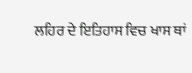ਲਹਿਰ ਦੇ ਇਤਿਹਾਸ ਵਿਚ ਖਾਸ ਥਾਂ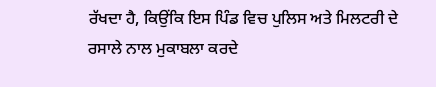ਰੱਖਦਾ ਹੈ, ਕਿਉਂਕਿ ਇਸ ਪਿੰਡ ਵਿਚ ਪੁਲਿਸ ਅਤੇ ਮਿਲਟਰੀ ਦੇ ਰਸਾਲੇ ਨਾਲ ਮੁਕਾਬਲਾ ਕਰਦੇ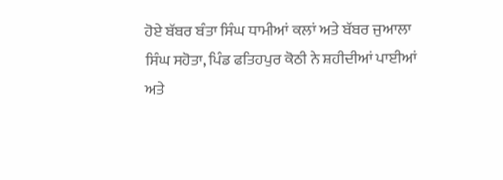ਹੋਏ ਬੱਬਰ ਬੰਤਾ ਸਿੰਘ ਧਾਮੀਆਂ ਕਲਾਂ ਅਤੇ ਬੱਬਰ ਜੁਆਲਾ ਸਿੰਘ ਸਹੋਤਾ, ਪਿੰਡ ਫਤਿਹਪੁਰ ਕੋਠੀ ਨੇ ਸ਼ਹੀਦੀਆਂ ਪਾਈਆਂ ਅਤੇ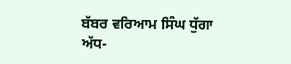ਬੱਬਰ ਵਰਿਆਮ ਸਿੰਘ ਧੁੱਗਾ ਅੱਧ-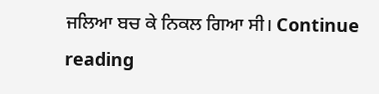ਜਲਿਆ ਬਚ ਕੇ ਨਿਕਲ ਗਿਆ ਸੀ। Continue reading